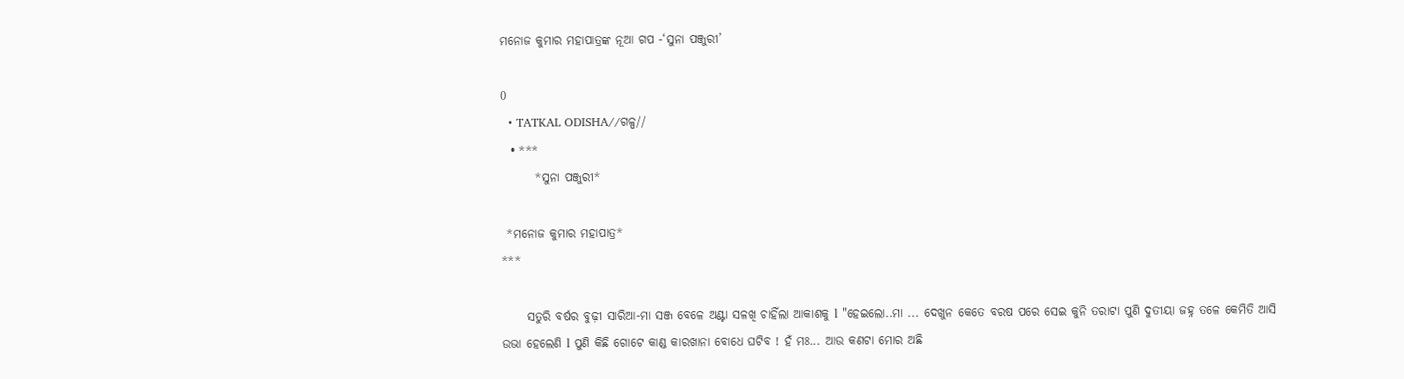ମନୋଜ କୁମାର ମହାପାତ୍ରଙ୍କ ନୂଆ ଗପ -‘ସୁନା ପଞ୍ଜୁରୀ’

0
  • TATKAL ODISHA//ଗଳ୍ପ//
  • ***
       *ସୁନା ପଞ୍ଜୁରୀ*

 *ମନୋଜ କୁମାର ମହାପାତ୍ର*
***

     ସତୁରି ବର୍ଷର ବୁଢ଼ୀ ସାରିଆ-ମା ସଞ୍ଜ ବେଳେ ଅଣ୍ଟା ସଳଖି ଚାହିଁଲା ଆକାଶକୁ l "ହେଇଲୋ..ମା ... ଦେଖୁନ କେତେ ବରଷ ପରେ ସେଇ କୁନି ତରାଟା ପୁଣି ଦୁତୀୟା ଜହ୍ନ ତଳେ କେମିତି ଆସି ଉଭା ହେଲେଣି l ପୁଣି କିଛି ଗୋଟେ କାଣ୍ଡ କାରଖାନା ବୋଧେ ଘଟିବ ! ହଁ ମଃ... ଆଉ କଣଟା ମୋର ଅଛି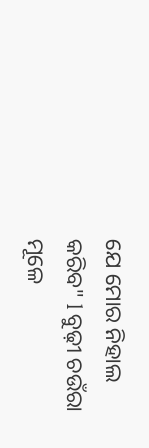ଯେ ମୋର ନିହାଲ କରିବ" l ବୁଢ଼ୀ ଚଉଁରା ମୂଳେ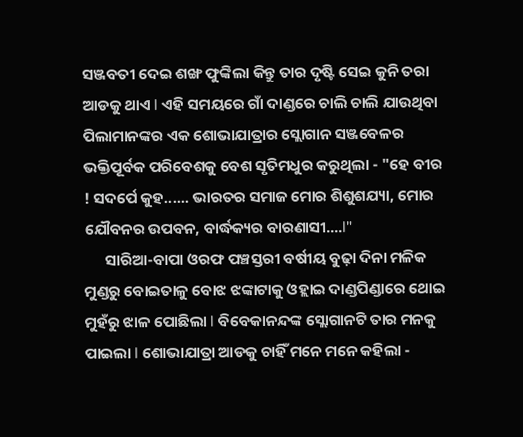ସଞ୍ଜବତୀ ଦେଇ ଶଙ୍ଖ ଫୁଙ୍କିଲା କିନ୍ତୁ ତାର ଦୃଷ୍ଟି ସେଇ କୁନି ତରା ଆଡକୁ ଥାଏ l ଏହି ସମୟରେ ଗାଁ ଦାଣ୍ଡରେ ଚାଲି ଚାଲି ଯାଉଥିବା ପିଲାମାନଙ୍କର ଏକ ଶୋଭାଯାତ୍ରାର ସ୍ଲୋଗାନ ସଞ୍ଜବେଳର ଭକ୍ତିପୂର୍ବକ ପରିବେଶକୁ ବେଶ ସୃତିମଧୁର କରୁଥିଲା - "ହେ ବୀର ! ସଦର୍ପେ କୁହ...... ଭାରତର ସମାଜ ମୋର ଶିଶୁଶଯ୍ୟା, ମୋର ଯୌବନର ଉପବନ, ବାର୍ଦ୍ଧକ୍ୟର ବାରଣାସୀ....l"
      ସାରିଆ-ବାପା ଓରଫ ପଞ୍ଚସ୍ତରୀ ବର୍ଷୀୟ ବୁଢ଼ା ଦିନା ମଳିକ ମୁଣ୍ଡରୁ ବୋଇତାଳୁ ବୋଝ ଝଙ୍କାଟାକୁ ଓହ୍ଲାଇ ଦାଣ୍ଡପିଣ୍ଡାରେ ଥୋଇ ମୁହଁରୁ ଝାଳ ପୋଛିଲା l ବିବେକାନନ୍ଦଙ୍କ ସ୍ଲୋଗାନଟି ତାର ମନକୁ ପାଇଲା l ଶୋଭାଯାତ୍ରା ଆଡକୁ ଚାହିଁ ମନେ ମନେ କହିଲା -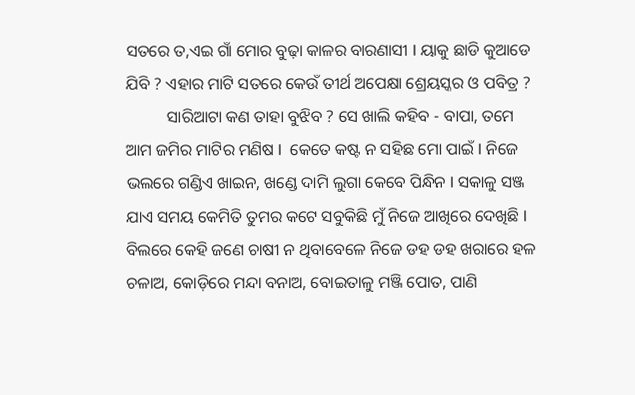ସତରେ ତ,ଏଇ ଗାଁ ମୋର ବୁଢ଼ା କାଳର ବାରଣାସୀ l ୟାକୁ ଛାଡି କୁଆଡେ ଯିବି ? ଏହାର ମାଟି ସତରେ କେଉଁ ତୀର୍ଥ ଅପେକ୍ଷା ଶ୍ରେୟସ୍କର ଓ ପବିତ୍ର ?
          ସାରିଆଟା କଣ ତାହା ବୁଝିବ ? ସେ ଖାଲି କହିବ - ବାପା, ତମେ ଆମ ଜମିର ମାଟିର ମଣିଷ l  କେତେ କଷ୍ଟ ନ ସହିଛ ମୋ ପାଇଁ l ନିଜେ ଭଲରେ ଗଣ୍ଡିଏ ଖାଇନ, ଖଣ୍ଡେ ଦାମି ଲୁଗା କେବେ ପିନ୍ଧିନ l ସକାଳୁ ସଞ୍ଜ ଯାଏ ସମୟ କେମିତି ତୁମର କଟେ ସବୁକିଛି ମୁଁ ନିଜେ ଆଖିରେ ଦେଖିଛି l ବିଲରେ କେହି ଜଣେ ଚାଷୀ ନ ଥିବାବେଳେ ନିଜେ ଡହ ଡହ ଖରାରେ ହଳ ଚଳାଅ, କୋଡ଼ିରେ ମନ୍ଦା ବନାଅ, ବୋଇତାଳୁ ମଞ୍ଜି ପୋତ, ପାଣି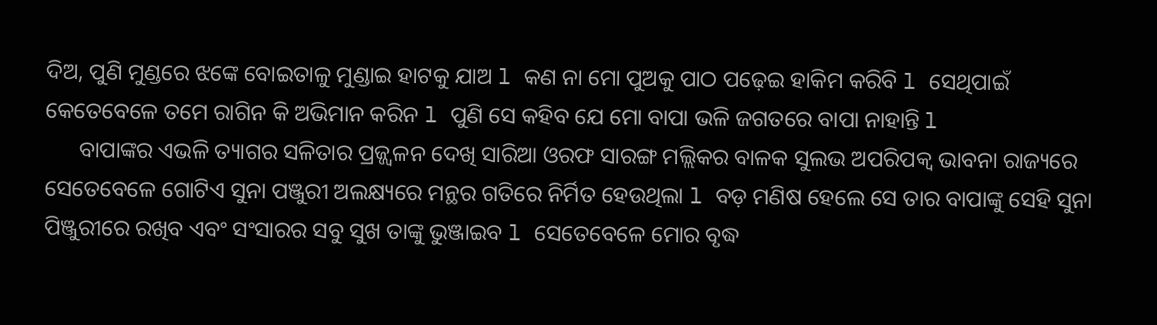ଦିଅ, ପୁଣି ମୁଣ୍ଡରେ ଝଙ୍କେ ବୋଇତାଳୁ ମୁଣ୍ଡାଇ ହାଟକୁ ଯାଅ l କଣ ନା ମୋ ପୁଅକୁ ପାଠ ପଢ଼େଇ ହାକିମ କରିବି l ସେଥିପାଇଁ କେତେବେଳେ ତମେ ରାଗିନ କି ଅଭିମାନ କରିନ l ପୁଣି ସେ କହିବ ଯେ ମୋ ବାପା ଭଳି ଜଗତରେ ବାପା ନାହାନ୍ତି l
      ବାପାଙ୍କର ଏଭଳି ତ୍ୟାଗର ସଳିତାର ପ୍ରଜ୍ଜ୍ୱଳନ ଦେଖି ସାରିଆ ଓରଫ ସାରଙ୍ଗ ମଲ୍ଲିକର ବାଳକ ସୁଲଭ ଅପରିପକ୍ୱ ଭାବନା ରାଜ୍ୟରେ ସେତେବେଳେ ଗୋଟିଏ ସୁନା ପଞ୍ଜୁରୀ ଅଲକ୍ଷ୍ୟରେ ମନ୍ଥର ଗତିରେ ନିର୍ମିତ ହେଉଥିଲା l ବଡ଼ ମଣିଷ ହେଲେ ସେ ତାର ବାପାଙ୍କୁ ସେହି ସୁନା ପିଞ୍ଜୁରୀରେ ରଖିବ ଏବଂ ସଂସାରର ସବୁ ସୁଖ ତାଙ୍କୁ ଭୁଞ୍ଜାଇବ l ସେତେବେଳେ ମୋର ବୃଦ୍ଧ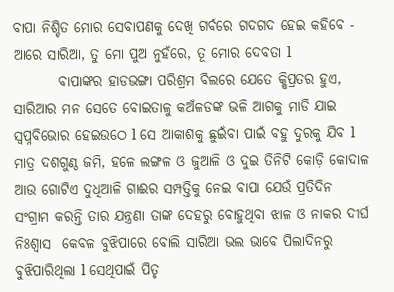ବାପା ନିଶ୍ଚିତ ମୋର ସେବାପଣକୁ ଦେଖି ଗର୍ବରେ ଗଦଗଦ ହେଇ କହିବେ - ଆରେ ସାରିଆ, ତୁ ମୋ ପୁଅ ନୁହଁରେ, ତୂ ମୋର ଦେବତା l
        ବାପାଙ୍କର ହାଡଭଙ୍ଗା ପରିଶ୍ରମ ବିଲରେ ଯେତେ କ୍ଷିପ୍ରତର ହୁଏ, ସାରିଆର ମନ ସେତେ ବୋଇତାଳୁ କଅଁଳଡଙ୍କ ଭଳି ଆଗକୁ ମାଡି ଯାଇ ସ୍ୱପ୍ନବିଭୋର ହେଇଉଠେ l ସେ ଆକାଶକୁ ଛୁଇଁବା ପାଇଁ ବହୁ ଦୁରକୁ ଯିବ l ମାତ୍ର ଦଶଗୁଣ୍ଠ ଜମି, ହଳେ ଲଙ୍ଗଳ ଓ ଜୁଆଳି ଓ ଦୁଇ ତିନିଟି କୋଡ଼ି କୋଦାଳ ଆଉ ଗୋଟିଏ ଦୁଧିଆଳି ଗାଈର ସମ୍ପତ୍ତିକୁ ନେଇ ବାପା ଯେଉଁ ପ୍ରତିଦିନ ସଂଗ୍ରାମ କରନ୍ତି ତାର ଯନ୍ତ୍ରଣା ତାଙ୍କ ଦେହରୁ ବୋହୁଥିବା ଝାଳ ଓ ନାକର ଦୀର୍ଘ ନିଃଶ୍ୱାସ  କେବଳ ବୁଝିପାରେ ବୋଲି ସାରିଆ ଭଲ ଭାବେ ପିଲାଦିନରୁ ବୁଝିପାରିଥିଲା l ସେଥିପାଇଁ ପିତୃ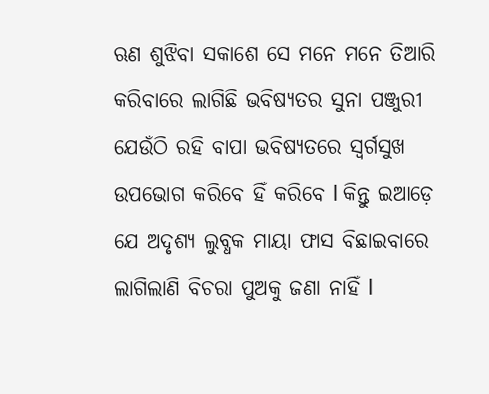ଋଣ ଶୁଝିବା ସକାଶେ ସେ ମନେ ମନେ ତିଆରି କରିବାରେ ଲାଗିଛି ଭବିଷ୍ୟତର ସୁନା ପଞ୍ଜୁରୀ ଯେଉଁଠି ରହି ବାପା ଭବିଷ୍ୟତରେ ସ୍ୱର୍ଗସୁଖ ଉପଭୋଗ କରିବେ ହିଁ କରିବେ l କିନ୍ତୁ ଇଆଡ଼େ ଯେ ଅଦୃଶ୍ୟ ଲୁବ୍ଧକ ମାୟା ଫାସ ବିଛାଇବାରେ ଲାଗିଲାଣି ବିଚରା ପୁଅକୁ ଜଣା ନାହିଁ l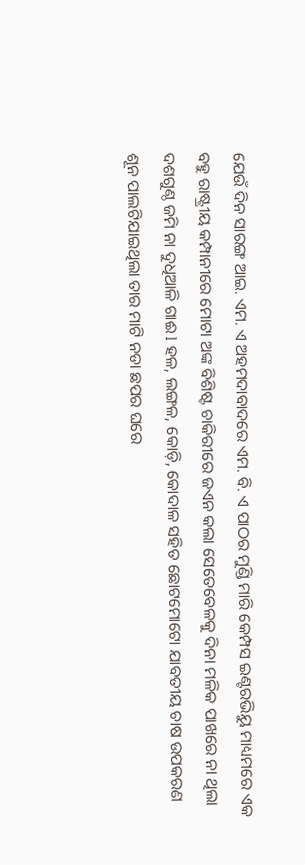ଯେଉଁ ଦିନ ସାରଙ୍ଗ ଆଇ. ଏମ. ଏ ଅହମଦାବାଦରେ ଏମ. ବି. ଏ ପାଠର ମୁଣ୍ଡି ମାରି କେମ୍ପସ ଇଣ୍ଟରଭିୟୁ ମାଧ୍ୟମରେ ଏକ ବହୁ ରାଷ୍ଟ୍ରୀୟ କମ୍ପାନୀରେ ମୋଟା ଅଙ୍କ ବିଶିଷ୍ଟ ଚାକିରୀରେ ଜଏନ କଲା ସେତେବେଳକୁ ଦିନା ମଳିକ ପାଖରେ ନା ଥିଲା ଦଶଗୁଣ୍ଠ ଜମି ନା ଦୁଧିଆଳି ଗାଈ l ହଳ, ଲଙ୍ଗଳ, କୋଡ଼ି, କୋଦାଳ ସହିତ ଛୋଟମୋଟୋ ଯାବତୀୟ ଚାଷ ଉପକରଣ ଶୂନ ପାଲଟିଯାଇଥିଲା ତାର ମାଟି ନଡା ଛପର ଘରେ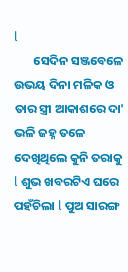l
       ସେଦିନ ସଞ୍ଜବେଳେ ଉଭୟ ଦିନା ମଳିକ ଓ ତାର ସ୍ତ୍ରୀ ଆକାଶରେ ଦା' ଭଳି ଜହ୍ନ ତଳେ ଦେଖିଥିଲେ କୁନି ତରାକୁ l ଶୁଭ ଖବରଟିଏ ଘରେ ପହଁଚିଲା l ପୁଅ ସାରଙ୍ଗ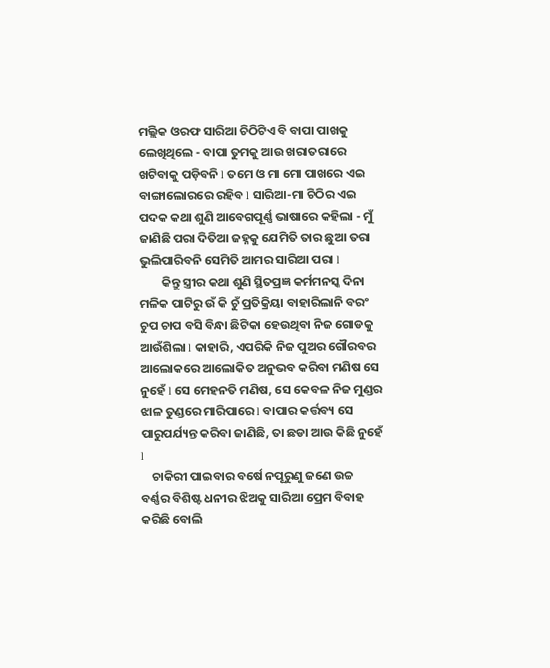ମଲ୍ଲିକ ଓରଫ ସାରିଆ ଚିଠିଟିଏ ବି ବାପା ପାଖକୁ ଲେଖିଥିଲେ - ବାପା ତୁମକୁ ଆଉ ଖରାତରାରେ ଖଟିବାକୁ ପଡ଼ିବନି l ତମେ ଓ ମା ମୋ ପାଖରେ ଏଇ ବାଙ୍ଗାଲୋରରେ ରହିବ l ସାରିଆ-ମା ଚିଠିର ଏଇ ପଦକ କଥା ଶୁଣି ଆବେଗପୂର୍ଣ୍ଣ ଭାଷାରେ କହିଲା - ମୁଁ ଜାଣିଛି ପରା ଦିତିଆ ଜହ୍ନକୁ ଯେମିତି ତାର ଛୁଆ ତରା ଭୁଲିପାରିବନି ସେମିତି ଆମର ସାରିଆ ପରା l
        କିନ୍ତୁ ସ୍ତ୍ରୀର କଥା ଶୁଣି ସ୍ଥିତପ୍ରଜ୍ଞ କର୍ମମନସ୍କ ଦିନା ମଳିକ ପାଟିରୁ ଉଁ କି ଚୁଁ ପ୍ରତିକ୍ରିୟା ବାହାରିଲାନି ବରଂ ଚୁପ ଚାପ ବସି ବିନ୍ଧା ଛିଟିକା ହେଉଥିବା ନିଜ ଗୋଡକୁ ଆଉଁଶିଲା l କାହାରି, ଏପରିକି ନିଜ ପୁଅର ଗୌରବର ଆଲୋକରେ ଆଲୋକିତ ଅନୁଭବ କରିବା ମଣିଷ ସେ ନୁହେଁ l ସେ ମେହନତି ମଣିଷ, ସେ କେବଳ ନିଜ ମୁଣ୍ଡର ଝାଳ ତୁଣ୍ଡରେ ମାରିପାରେ l ବାପାର କର୍ତ୍ତବ୍ୟ ସେ ପାରୁପର୍ଯ୍ୟନ୍ତ କରିବା ଜାଣିଛି, ତା ଛଡା ଆଉ କିଛି ନୁହେଁ l
    ଚାକିରୀ ପାଇବାର ବର୍ଷେ ନପୂରୁଣୁ ଜଣେ ଉଚ୍ଚ ବର୍ଣ୍ଣର ବିଶିଷ୍ଟ ଧନୀର ଝିଅକୁ ସାରିଆ ପ୍ରେମ ବିବାହ କରିଛି ବୋଲି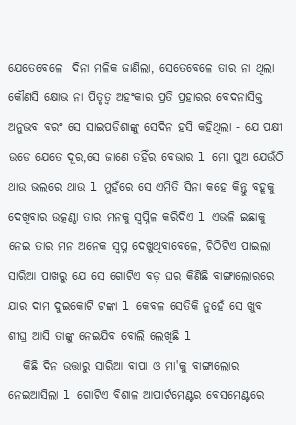ଯେତେବେଳେ  ଦିନା ମଳିକ ଜାଣିଲା, ସେତେବେଳେ ତାର ନା ଥିଲା କୌଣସି କ୍ଷୋଭ ନା ପିତୃତ୍ୱ ଅହଂକାର ପ୍ରତି ପ୍ରହାରର ବେଦନାସିକ୍ତ ଅନୁଭବ ବରଂ ସେ ସାଇପଡିଶାଙ୍କୁ ସେଦିନ ହସି କହିଥିଲା - ଯେ ପକ୍ଷୀ ଉଡେ ଯେତେ ଦୂର,ସେ ଜାଣେ ତହିଁର ବେଭାର l ମୋ ପୁଅ ଯେଉଁଠି ଥାଉ ଭଲରେ ଥାଉ l ମୁହଁରେ ସେ ଏମିତି ସିନା କହେ କିନ୍ତୁ ବହୂକୁ ଦେଖିବାର ଉତ୍କଣ୍ଠା ତାର ମନକୁ ସ୍ୱପ୍ନିଳ କରିଦିଏ l ଏଭଳି ଇଛାକୁ ନେଇ ତାର ମନ ଅନେକ ସ୍ୱପ୍ନ ଦେଖୁଥିବାବେଳେ, ଚିଠିଟିଏ ପାଇଲା ସାରିଆ ପାଖରୁ ଯେ ସେ ଗୋଟିଏ ବଡ଼ ଘର କିଣିଛି ବାଙ୍ଗାଲୋରରେ ଯାର ଦାମ ଦୁଇକୋଟି ଟଙ୍କା l କେବଳ ସେତିକି ନୁହେଁ ସେ ଖୁବ ଶୀଘ୍ର ଆସି ତାଙ୍କୁ ନେଇଯିବ ବୋଲି ଲେଖିଛି l
   କିଛି ଦିନ ଉତ୍ତାରୁ ସାରିଆ ବାପା ଓ ମା'କୁ ବାଙ୍ଗାଲୋର ନେଇଆସିଲା l ଗୋଟିଏ ବିଶାଳ ଆପାର୍ଟମେଣ୍ଟର ବେସମେଣ୍ଟରେ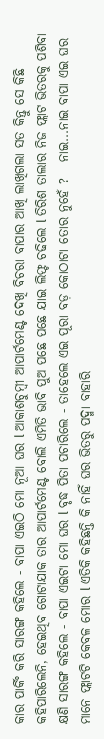କାର ପାର୍କିଂ କରି ସାରଙ୍ଗ କହିଲେ - ବାପା ଏଇଠି ମୋ ନୂଆ ଘର l ଆକାଶଚୁମ୍ବୀ ଆପାର୍ଟମେଣ୍ଟ ଦେଖି ବିଚରା ବାପାର ଆଖି ଲାଖିଗଲା ସତ କିନ୍ତୁ ସେ କିଛି କହିପାରିଲେନି, ହେଇଥିବ ଗୋଟାଯାକ ତାର ଆପାର୍ଟମେଣ୍ଟ ବୋଲି ଏମିତି ଭାବି ପୁଅ ପଛେ ପଛେ ଯାଇ ଲିଫ୍ଟ ଚଢିଲେ l ତିରିଶ ତାଲାର ନିଜ ଫ୍ଲାଟ ଭିତରକୁ ପଶିବା କ୍ଷଣି ସାରଙ୍ଗ କହିଲେ - ବାପା ଏଇଟା ମୋ ଘର l ବୃଦ୍ଧ ପିତା ପଚାରିଲେ - ତାହେଲେ ଏଇ ପୂରା ବଡ଼ କୋଠାଟା ତୋର ନୁହେଁ ?   ନାଇ...ନାଇ ବାପା ଏଇ ଘର ମାନେ ଫ୍ଲାଟଟି କେବଳ ମୋର l ଏତିକି କହିଛନ୍ତି କି ନାହିଁ ଘର ଭିତରୁ ପଦ୍ମା ବାହାରି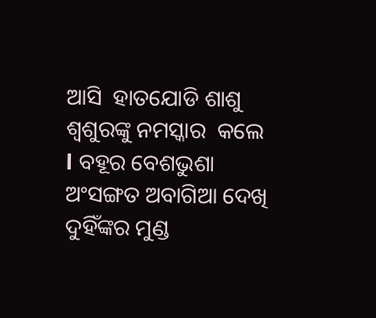ଆସି  ହାତଯୋଡି ଶାଶୁ ଶ୍ଵଶୁରଙ୍କୁ ନମସ୍କାର  କଲେ l ବହୂର ବେଶଭୁଶା ଅଂସଙ୍ଗତ ଅବାଗିଆ ଦେଖି ଦୁହିଁଙ୍କର ମୁଣ୍ଡ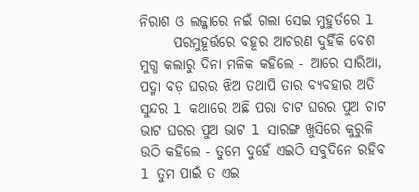ନିରାଶ ଓ ଲଜ୍ଜାରେ ନଇଁ ଗଲା ସେଇ ମୁହୁର୍ତରେ l
      ପରମୁହୂର୍ତ୍ତରେ ବହୂର ଆଚରଣ ଦୁହିଁକି ବେଶ ମୁଗ୍ଧ କଲାରୁ ଦିନା ମଳିକ କହିଲେ - ଆରେ ସାରିଆ, ପଦ୍ମା ବଡ଼ ଘରର ଝିଅ ତଥାପି ତାର ବ୍ୟବହାର ଅତି ସୁନ୍ଦର l କଥାରେ ଅଛି ପରା ଚାଟ ଘରର ପୁଅ ଚାଟ ଭାଟ ଘରର ପୁଅ ଭାଟ l ସାରଙ୍ଗ ଖୁସିରେ କୁରୁଳି ଉଠି କହିଲେ - ତୁମେ ଦୁହେଁ ଏଇଠି ସବୁଦିନେ ରହିବ l ତୁମ ପାଇଁ ତ ଏଇ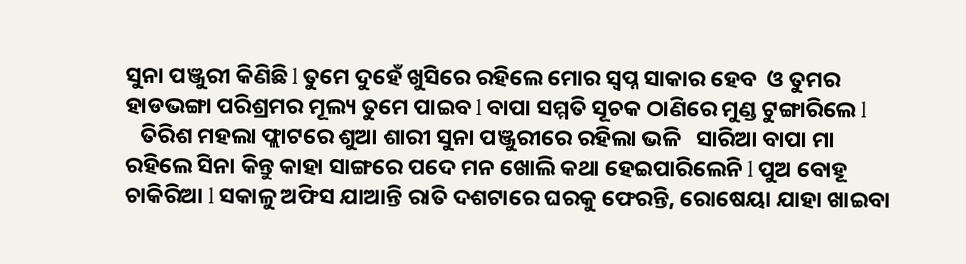ସୁନା ପଞ୍ଜୁରୀ କିଣିଛି l ତୁମେ ଦୁହେଁ ଖୁସିରେ ରହିଲେ ମୋର ସ୍ୱପ୍ନ ସାକାର ହେବ  ଓ ତୁମର ହାଡଭଙ୍ଗା ପରିଶ୍ରମର ମୂଲ୍ୟ ତୁମେ ପାଇବ l ବାପା ସମ୍ମତି ସୂଚକ ଠାଣିରେ ମୁଣ୍ଡ ଟୁଙ୍ଗାରିଲେ l
   ତିରିଶ ମହଲା ଫ୍ଲାଟରେ ଶୁଆ ଶାରୀ ସୁନା ପଞ୍ଜୁରୀରେ ରହିଲା ଭଳି   ସାରିଆ ବାପା ମା ରହିଲେ ସିନା କିନ୍ତୁ କାହା ସାଙ୍ଗରେ ପଦେ ମନ ଖୋଲି କଥା ହେଇପାରିଲେନି l ପୁଅ ବୋହୂ ଚାକିରିଆ l ସକାଳୁ ଅଫିସ ଯାଆନ୍ତି ରାତି ଦଶଟାରେ ଘରକୁ ଫେରନ୍ତି, ରୋଷେୟା ଯାହା ଖାଇବା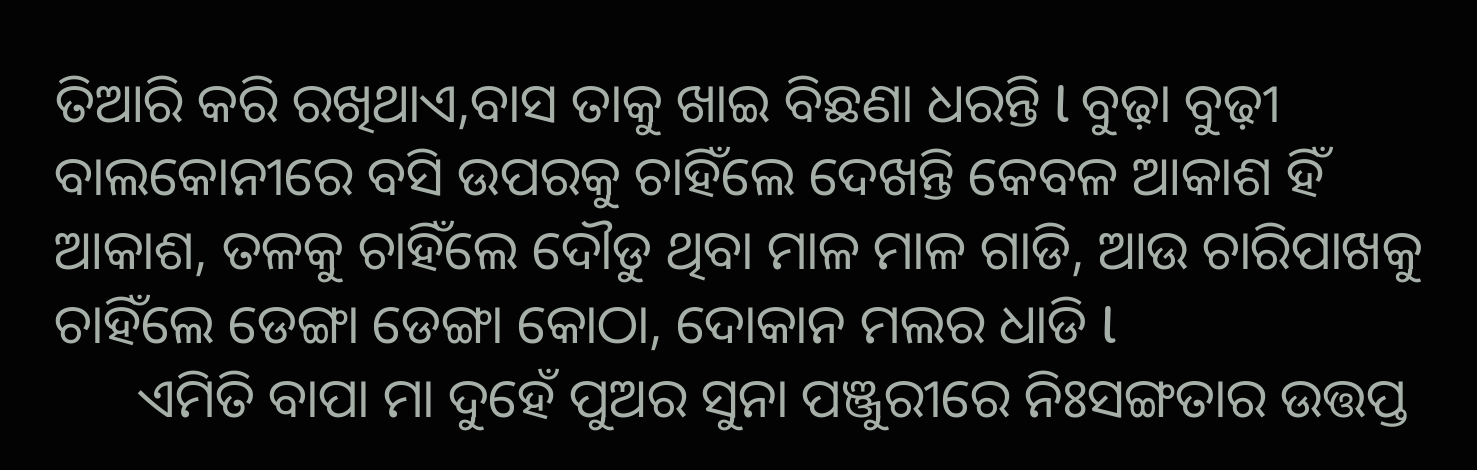ତିଆରି କରି ରଖିଥାଏ,ବାସ ତାକୁ ଖାଇ ବିଛଣା ଧରନ୍ତି l ବୁଢ଼ା ବୁଢ଼ୀ ବାଲକୋନୀରେ ବସି ଉପରକୁ ଚାହିଁଲେ ଦେଖନ୍ତି କେବଳ ଆକାଶ ହିଁ ଆକାଶ, ତଳକୁ ଚାହିଁଲେ ଦୌଡୁ ଥିବା ମାଳ ମାଳ ଗାଡି, ଆଉ ଚାରିପାଖକୁ ଚାହିଁଲେ ଡେଙ୍ଗା ଡେଙ୍ଗା କୋଠା, ଦୋକାନ ମଲର ଧାଡି l
      ଏମିତି ବାପା ମା ଦୁହେଁ ପୁଅର ସୁନା ପଞ୍ଜୁରୀରେ ନିଃସଙ୍ଗତାର ଉତ୍ତପ୍ତ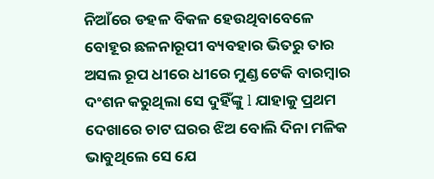ନିଆଁରେ ଡହଳ ବିକଳ ହେଉଥିବାବେଳେ ବୋହୂର ଛଳନାରୂପୀ ବ୍ୟବହାର ଭିତରୁ ତାର ଅସଲ ରୂପ ଧୀରେ ଧୀରେ ମୁଣ୍ଡ ଟେକି ବାରମ୍ବାର ଦଂଶନ କରୁଥିଲା ସେ ଦୁହିଁଙ୍କୁ l ଯାହାକୁ ପ୍ରଥମ ଦେଖାରେ ଚାଟ ଘରର ଝିଅ ବୋଲି ଦିନା ମଳିକ ଭାବୁଥିଲେ ସେ ଯେ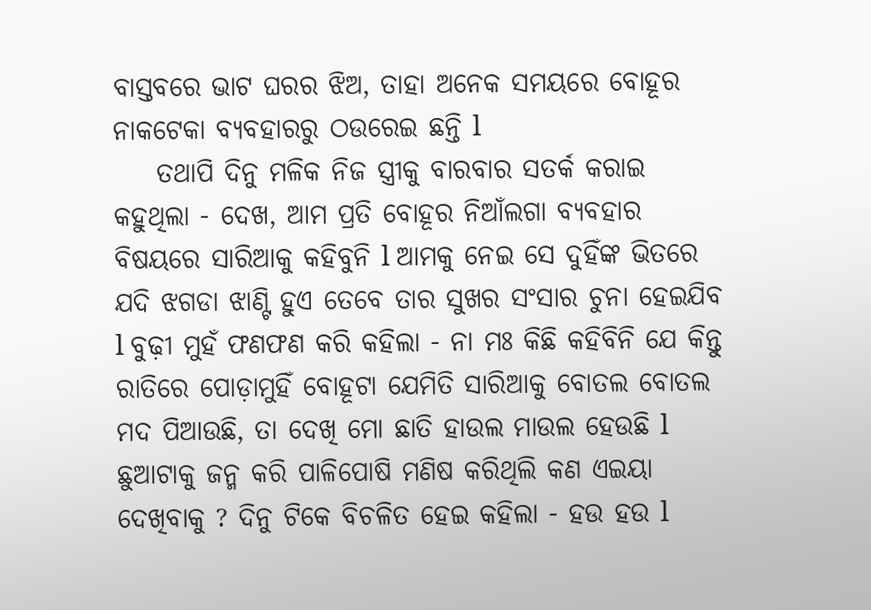ବାସ୍ତବରେ ଭାଟ ଘରର ଝିଅ, ତାହା ଅନେକ ସମୟରେ ବୋହୂର ନାକଟେକା ବ୍ୟବହାରରୁ ଠଉରେଇ ଛନ୍ତି l
    ତଥାପି ଦିନୁ ମଳିକ ନିଜ ସ୍ତ୍ରୀକୁ ବାରବାର ସତର୍କ କରାଇ କହୁଥିଲା - ଦେଖ, ଆମ ପ୍ରତି ବୋହୂର ନିଆଁଲଗା ବ୍ୟବହାର ବିଷୟରେ ସାରିଆକୁ କହିବୁନି l ଆମକୁ ନେଇ ସେ ଦୁହିଁଙ୍କ ଭିତରେ ଯଦି ଝଗଡା ଝାଣ୍ଟି ହୁଏ ତେବେ ତାର ସୁଖର ସଂସାର ଚୁନା ହେଇଯିବ l ବୁଢ଼ୀ ମୁହଁ ଫଣଫଣ କରି କହିଲା - ନା ମଃ କିଛି କହିବିନି ଯେ କିନ୍ତୁ ରାତିରେ ପୋଡ଼ାମୁହିଁ ବୋହୂଟା ଯେମିତି ସାରିଆକୁ ବୋତଲ ବୋତଲ ମଦ ପିଆଉଛି, ତା ଦେଖି ମୋ ଛାତି ହାଉଲ ମାଉଲ ହେଉଛି l ଛୁଆଟାକୁ ଜନ୍ମ କରି ପାଳିପୋଷି ମଣିଷ କରିଥିଲି କଣ ଏଇୟା ଦେଖିବାକୁ ? ଦିନୁ ଟିକେ ବିଚଳିତ ହେଇ କହିଲା - ହଉ ହଉ l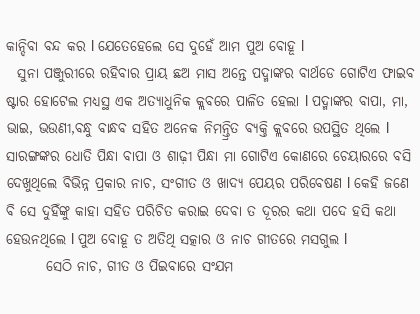କାନ୍ଦିବା ବନ୍ଦ କର l ଯେତେହେଲେ ସେ ଦୁହେଁ ଆମ ପୁଅ ବୋହୂ l
  ସୁନା ପଞ୍ଜୁରୀରେ ରହିବାର ପ୍ରାୟ ଛଅ ମାସ ଅନ୍ତେ ପଦ୍ମାଙ୍କର ବାର୍ଥଡେ ଗୋଟିଏ ଫାଇବ ଷ୍ଟାର ହୋଟେଲ ମଧ୍ୟସ୍ଥ ଏକ ଅତ୍ୟାଧୁନିକ କ୍ଲବରେ ପାଳିତ ହେଲା l ପଦ୍ମାଙ୍କର ବାପା, ମା, ଭାଇ, ଭଉଣୀ,ବନ୍ଧୁ ବାନ୍ଧବ ସହିତ ଅନେକ ନିମନ୍ତ୍ରିତ ବ୍ୟକ୍ତି କ୍ଲବରେ ଉପସ୍ଥିତ ଥିଲେ l ସାରଙ୍ଗଙ୍କର ଧୋତି ପିନ୍ଧା ବାପା ଓ ଶାଢ଼ୀ ପିନ୍ଧା ମା ଗୋଟିଏ କୋଣରେ ଚେୟାରରେ ବସି ଦେଖୁଥିଲେ ବିଭିନ୍ନ ପ୍ରକାର ନାଚ, ସଂଗୀତ ଓ ଖାଦ୍ୟ ପେୟର ପରିବେଷଣ l କେହି ଜଣେ ବି ସେ ଦୁହିଁଙ୍କୁ କାହା ସହିତ ପରିଚିତ କରାଇ ଦେବା ତ ଦୂରର କଥା ପଦେ ହସି କଥା ହେଉନଥିଲେ l ପୁଅ ବୋହୂ ତ ଅତିଥି ସତ୍କାର ଓ ନାଚ ଗୀତରେ ମସଗୁଲ l
       ସେଠି ନାଚ, ଗୀତ ଓ ପିଇବାରେ ସଂଯମ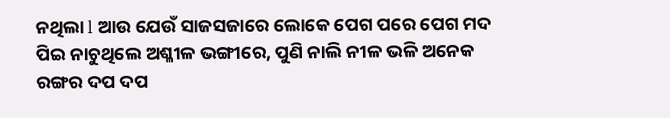ନଥିଲା l ଆଉ ଯେଉଁ ସାଜସଜାରେ ଲୋକେ ପେଗ ପରେ ପେଗ ମଦ ପିଇ ନାଚୁଥିଲେ ଅଶ୍ଳୀଳ ଭଙ୍ଗୀରେ, ପୁଣି ନାଲି ନୀଳ ଭଳି ଅନେକ ରଙ୍ଗର ଦପ ଦପ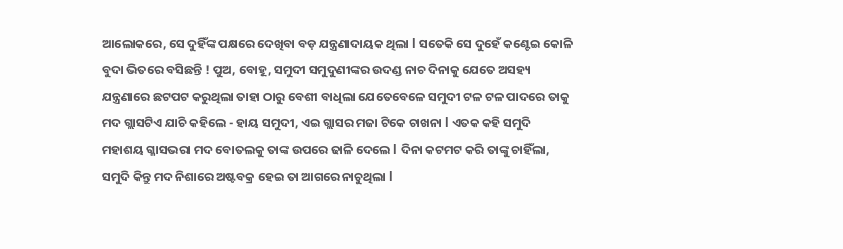ଆଲୋକରେ, ସେ ଦୁହିଁଙ୍କ ପକ୍ଷରେ ଦେଖିବା ବଡ଼ ଯନ୍ତ୍ରଣାଦାୟକ ଥିଲା l ସତେକି ସେ ଦୁହେଁ କଣ୍ଟେଇ କୋଳି ବୁଦା ଭିତରେ ବସିଛନ୍ତି ! ପୁଅ, ବୋହୂ, ସମୁଦୀ ସମୁଦୁଣୀଙ୍କର ଉଦଣ୍ଡ ନାଚ ଦିନାକୁ ଯେତେ ଅସହ୍ୟ ଯନ୍ତ୍ରଣାରେ ଛଟପଟ କରୁଥିଲା ତାହା ଠାରୁ ବେଶୀ ବାଧିଲା ଯେତେବେଳେ ସମୁଦୀ ଟଳ ଟଳ ପାଦରେ ତାକୁ ମଦ ଗ୍ଲାସଟିଏ ଯାଚି କହିଲେ - ହାୟ ସମୁଦୀ, ଏଇ ଗ୍ଲାସର ମଜା ଟିକେ ଚାଖନା l ଏତକ କହି ସମୁଦି ମହାଶୟ ଗ୍ଳାସଭରା ମଦ ବୋତଲକୁ ତାଙ୍କ ଉପରେ ଢାଳି ଦେଲେ l ଦିନା କଟମଟ କରି ତାଙ୍କୁ ଚାହିଁଲା, ସମୁଦି କିନ୍ତୁ ମଦ ନିଶାରେ ଅଷ୍ଟବକ୍ର ହେଇ ତା ଆଗରେ ନାଚୁଥିଲା l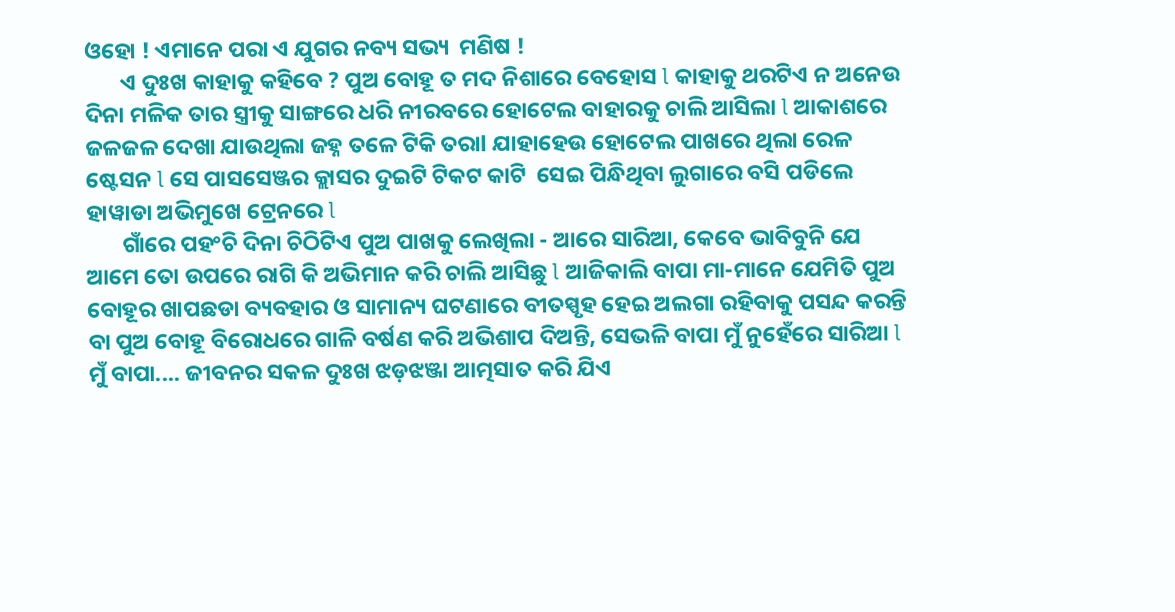ଓହୋ ! ଏମାନେ ପରା ଏ ଯୁଗର ନବ୍ୟ ସଭ୍ୟ  ମଣିଷ !
       ଏ ଦୁଃଖ କାହାକୁ କହିବେ ? ପୁଅ ବୋହୂ ତ ମଦ ନିଶାରେ ବେହୋସ l କାହାକୁ ଥରଟିଏ ନ ଅନେଉ ଦିନା ମଳିକ ତାର ସ୍ତ୍ରୀକୁ ସାଙ୍ଗରେ ଧରି ନୀରବରେ ହୋଟେଲ ବାହାରକୁ ଚାଲି ଆସିଲା l ଆକାଶରେ ଜଳଜଳ ଦେଖା ଯାଉଥିଲା ଜହ୍ନ ତଳେ ଟିକି ତରାl ଯାହାହେଉ ହୋଟେଲ ପାଖରେ ଥିଲା ରେଳ ଷ୍ଟେସନ l ସେ ପାସସେଞ୍ଜର କ୍ଲାସର ଦୁଇଟି ଟିକଟ କାଟି  ସେଇ ପିନ୍ଧିଥିବା ଲୁଗାରେ ବସି ପଡିଲେ ହାୱାଡା ଅଭିମୁଖେ ଟ୍ରେନରେ l
       ଗାଁରେ ପହଂଚି ଦିନା ଚିଠିଟିଏ ପୁଅ ପାଖକୁ ଲେଖିଲା - ଆରେ ସାରିଆ, କେବେ ଭାବିବୁନି ଯେ ଆମେ ତୋ ଉପରେ ରାଗି କି ଅଭିମାନ କରି ଚାଲି ଆସିଛୁ l ଆଜିକାଲି ବାପା ମା-ମାନେ ଯେମିତି ପୁଅ ବୋହୂର ଖାପଛଡା ବ୍ୟବହାର ଓ ସାମାନ୍ୟ ଘଟଣାରେ ବୀତସ୍ପୃହ ହେଇ ଅଲଗା ରହିବାକୁ ପସନ୍ଦ କରନ୍ତି ବା ପୁଅ ବୋହୂ ବିରୋଧରେ ଗାଳି ବର୍ଷଣ କରି ଅଭିଶାପ ଦିଅନ୍ତି, ସେଭଳି ବାପା ମୁଁ ନୁହେଁରେ ସାରିଆ l ମୁଁ ବାପା.... ଜୀବନର ସକଳ ଦୁଃଖ ଝଡ଼ଝଞ୍ଜା ଆତ୍ମସାତ କରି ଯିଏ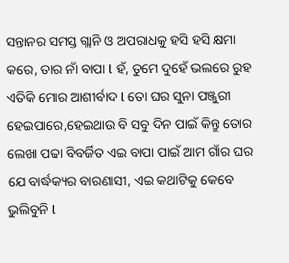ସନ୍ତାନର ସମସ୍ତ ଗ୍ଲାନି ଓ ଅପରାଧକୁ ହସି ହସି କ୍ଷମା କରେ, ତାର ନାଁ ବାପା l ହଁ, ତୁମେ ଦୁହେଁ ଭଲରେ ରୁହ ଏତିକି ମୋର ଆଶୀର୍ବାଦ l ତୋ ଘର ସୁନା ପଞ୍ଜୁରୀ ହେଇପାରେ,ହେଇଥାଉ ବି ସବୁ ଦିନ ପାଇଁ କିନ୍ତୁ ତୋର ଲେଖା ପଢା ବିବର୍ଜିତ ଏଇ ବାପା ପାଇଁ ଆମ ଗାଁର ଘର ଯେ ବାର୍ଦ୍ଧକ୍ୟର ବାରଣାସୀ, ଏଇ କଥାଟିକୁ କେବେ ଭୁଲିବୁନି l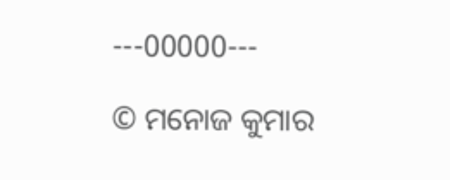---00000---

© ମନୋଜ କୁମାର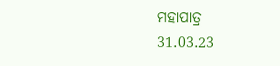ମହାପାତ୍ର
31.03.23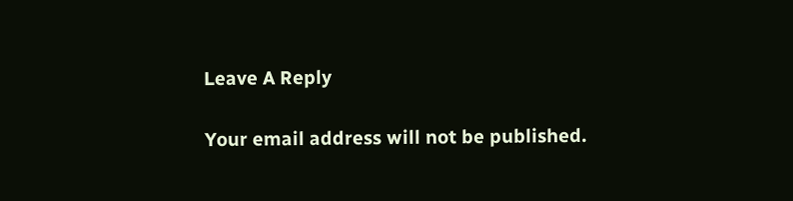Leave A Reply

Your email address will not be published.